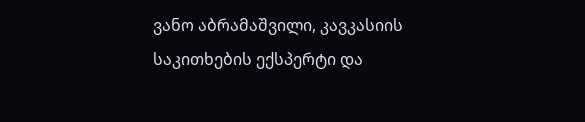ვანო აბრამაშვილი, კავკასიის საკითხების ექსპერტი და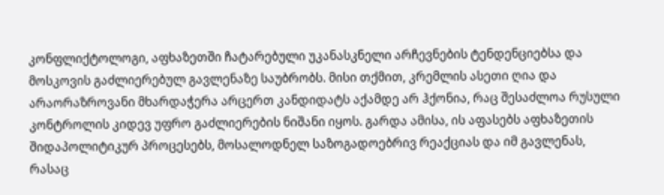კონფლიქტოლოგი, აფხაზეთში ჩატარებული უკანასკნელი არჩევნების ტენდენციებსა და მოსკოვის გაძლიერებულ გავლენაზე საუბრობს. მისი თქმით, კრემლის ასეთი ღია და არაორაზროვანი მხარდაჭერა არცერთ კანდიდატს აქამდე არ ჰქონია, რაც შესაძლოა რუსული კონტროლის კიდევ უფრო გაძლიერების ნიშანი იყოს. გარდა ამისა, ის აფასებს აფხაზეთის შიდაპოლიტიკურ პროცესებს, მოსალოდნელ საზოგადოებრივ რეაქციას და იმ გავლენას, რასაც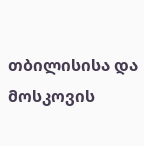თბილისისა და მოსკოვის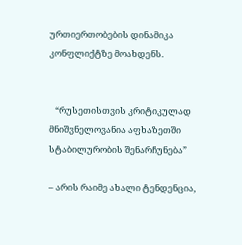ურთიერთობების დინამიკა კონფლიქტზე მოახდენს.


   “რუსეთისთვის კრიტიკულად მნიშვნელოვანია აფხაზეთში სტაბილურობის შენარჩუნება”

– არის რაიმე ახალი ტენდენცია,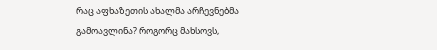რაც აფხაზეთის ახალმა არჩევნებმა გამოავლინა? როგორც მახსოვს,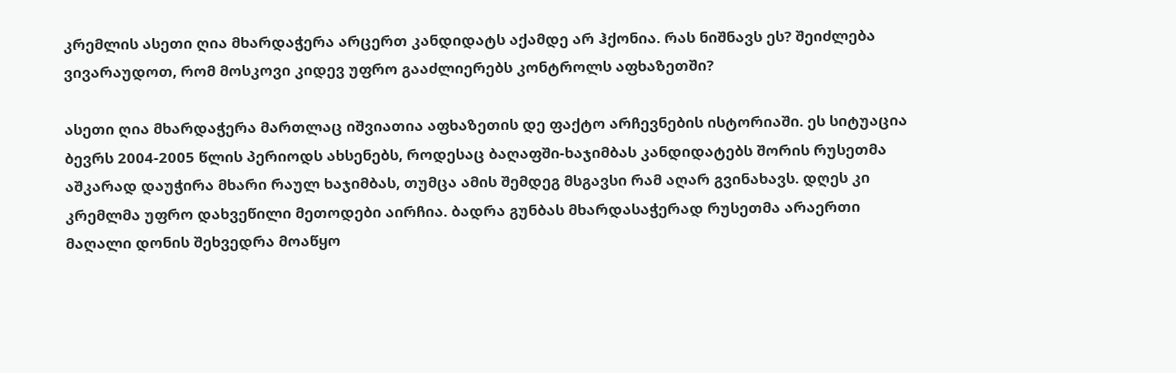კრემლის ასეთი ღია მხარდაჭერა არცერთ კანდიდატს აქამდე არ ჰქონია. რას ნიშნავს ეს? შეიძლება ვივარაუდოთ, რომ მოსკოვი კიდევ უფრო გააძლიერებს კონტროლს აფხაზეთში?

ასეთი ღია მხარდაჭერა მართლაც იშვიათია აფხაზეთის დე ფაქტო არჩევნების ისტორიაში. ეს სიტუაცია ბევრს 2004-2005 წლის პერიოდს ახსენებს, როდესაც ბაღაფში-ხაჯიმბას კანდიდატებს შორის რუსეთმა აშკარად დაუჭირა მხარი რაულ ხაჯიმბას, თუმცა ამის შემდეგ მსგავსი რამ აღარ გვინახავს. დღეს კი კრემლმა უფრო დახვეწილი მეთოდები აირჩია. ბადრა გუნბას მხარდასაჭერად რუსეთმა არაერთი მაღალი დონის შეხვედრა მოაწყო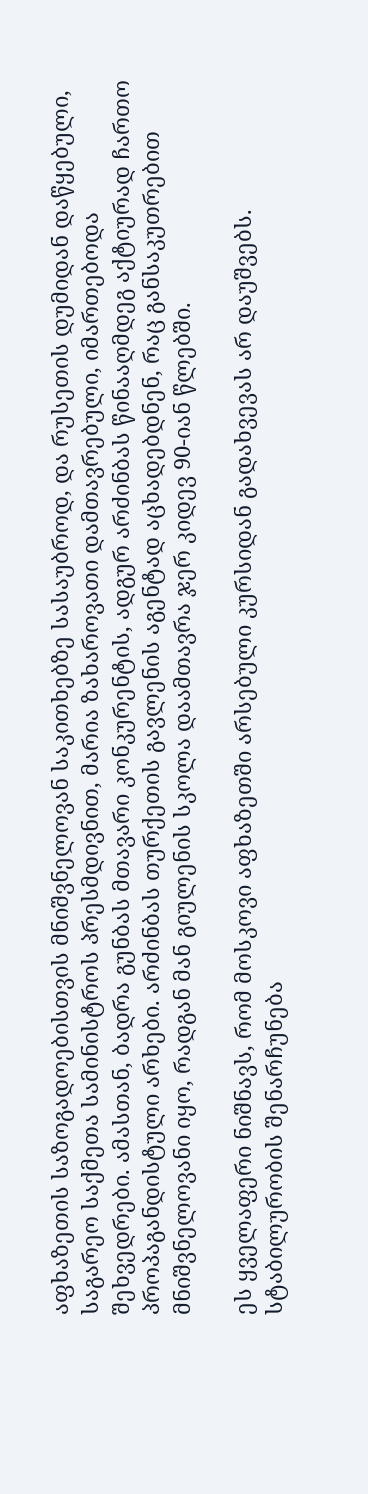აფხაზეთის საზოგადოებისთვის მნიშვნელოვან საკითხებზე სასაუბროდ, და რუსეთის დუმიდან დაწყებული, საგარეო საქმეთა სამინისტროს პრესმდივნით, მარია ზახაროვათი დამთავრებული, იმართებოდა შეხვედრები. ამასთან, ბადრა გუნბას მთავარი კონკურენტის, ადგურ არძინბას წინააღმდეგ აქტიურად ჩართო პროპაგანდისტული არხები. არძინბას თურქეთის გავლენის აგენტად აცხადებდნენ, რაც განსაკუთრებით მნიშვნელოვანი იყო, რადგან მან გიულენის სკოლა დაამთავრა ჯერ კიდევ 90-იან წლებში.

ეს ყველაფერი ნიშნავს, რომ მოსკოვი აფხაზეთში არსებული კურსიდან გადახვევას არ დაუშვებს. სტაბილურობის შენარჩუნება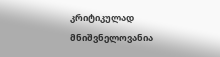კრიტიკულად მნიშვნელოვანია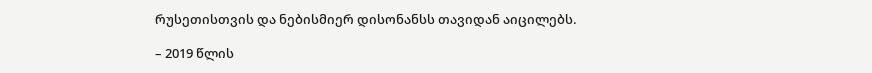რუსეთისთვის და ნებისმიერ დისონანსს თავიდან აიცილებს.

– 2019 წლის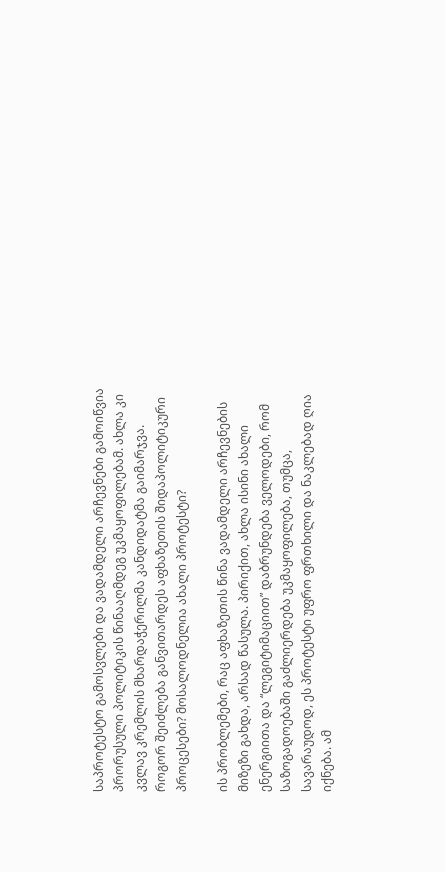საპროტესტო გამოსვლები და ვადამდელი არჩევნები გამოიწვია პრორუსული პოლიტიკის წინააღმდეგ უკმაყოფილებამ. ახლა კი კვლავ კრემლის მხარდაჭერილმა კანდიდატმა გაიმარჯვა. როგორ შეიძლება განვითარდეს აფხაზეთის შიდაპოლიტიკური პროცესები? მოსალოდნელია ახალი პროტესტი?

ის პრობლემები, რაც აფხაზეთის წინა ვადამდელი არჩევნების მიზეზი გახდა, არსად წასულა. პირიქით, ახლა ისინი ახალი ენერგიითა და “ლეგიტიმაციით” დაბრუნდება ველოდები, რომ საზოგადოებაში გაძლიერდება უკმაყოფილება, თუმცა, სავარაუდოდ, ეს პროტესტი უფრო ფრთხილი და ნაკლებად ღია იქნება. ამ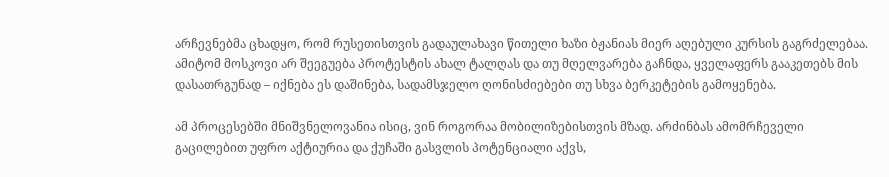არჩევნებმა ცხადყო, რომ რუსეთისთვის გადაულახავი წითელი ხაზი ბჟანიას მიერ აღებული კურსის გაგრძელებაა. ამიტომ მოსკოვი არ შეეგუება პროტესტის ახალ ტალღას და თუ მღელვარება გაჩნდა, ყველაფერს გააკეთებს მის დასათრგუნად – იქნება ეს დაშინება, სადამსჯელო ღონისძიებები თუ სხვა ბერკეტების გამოყენება.

ამ პროცესებში მნიშვნელოვანია ისიც, ვინ როგორაა მობილიზებისთვის მზად. არძინბას ამომრჩეველი გაცილებით უფრო აქტიურია და ქუჩაში გასვლის პოტენციალი აქვს,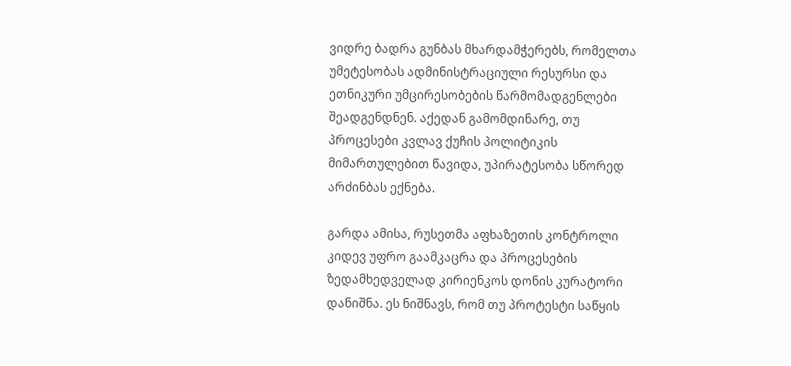ვიდრე ბადრა გუნბას მხარდამჭერებს, რომელთა უმეტესობას ადმინისტრაციული რესურსი და ეთნიკური უმცირესობების წარმომადგენლები შეადგენდნენ. აქედან გამომდინარე, თუ პროცესები კვლავ ქუჩის პოლიტიკის მიმართულებით წავიდა, უპირატესობა სწორედ არძინბას ექნება.

გარდა ამისა, რუსეთმა აფხაზეთის კონტროლი კიდევ უფრო გაამკაცრა და პროცესების ზედამხედველად კირიენკოს დონის კურატორი დანიშნა. ეს ნიშნავს, რომ თუ პროტესტი საწყის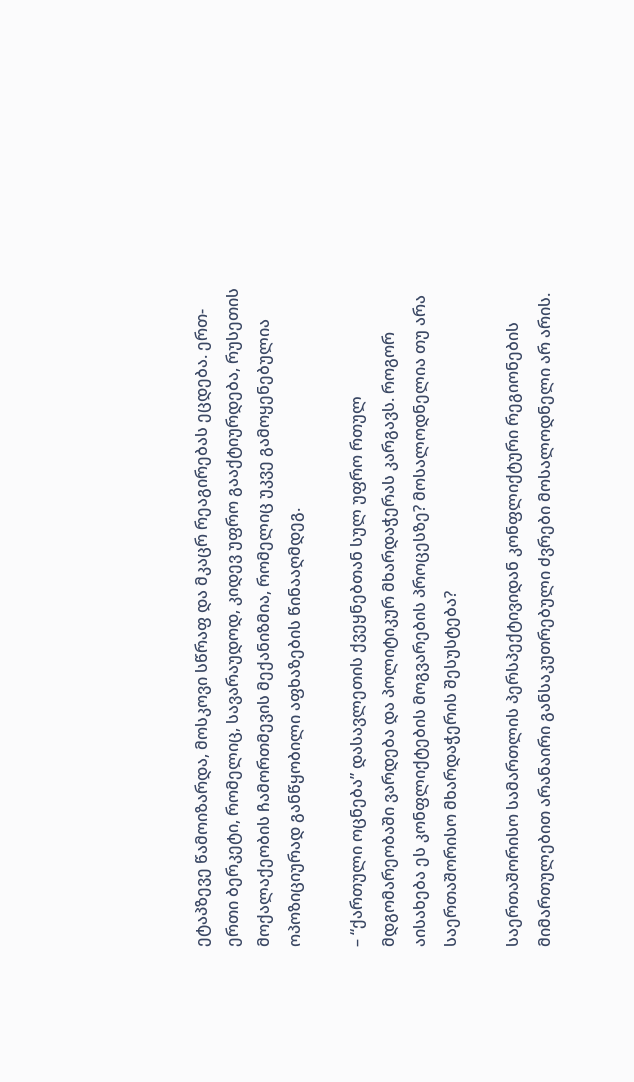ეტაპზევე წამოიზარდა, მოსკოვი სწრაფ და მკაცრ რეაგირებას ეცდება. ერთ-ერთი ბერკეტი, რომელიც, სავარაუდოდ, კიდევ უფრო გააქტიურდება, რუსეთის მოქალაქეობის ჩამორთმევის მექანიზმია, რომელიც უკვე გამოყენებულია ოპოზიციურად განწყობილი აფხაზების წინააღმდეგ.

– “ქართული ოცნება” დასავლეთის ქვეყნებთან სულ უფრო რთულ მდგომარეობაში ვარდება და პოლიტიკურ მხარდაჭერას კარგავს. როგორ აისახება ეს კონფლიქტების მოგვარების პროცესზე? მოსალოდნელია თუ არა საერთაშორისო მხარდაჭერის შესუსტება?

საერთაშორისო სამართლის პერსპექტივიდან კონფლიქტური რეგიონების მიმართულებით არანაირი განსაკუთრებული ძვრები მოსალოდნელი არ არის.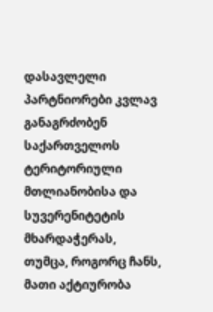დასავლელი პარტნიორები კვლავ განაგრძობენ საქართველოს ტერიტორიული მთლიანობისა და სუვერენიტეტის მხარდაჭერას, თუმცა, როგორც ჩანს, მათი აქტიურობა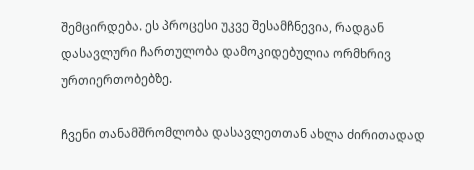შემცირდება. ეს პროცესი უკვე შესამჩნევია, რადგან დასავლური ჩართულობა დამოკიდებულია ორმხრივ ურთიერთობებზე.

ჩვენი თანამშრომლობა დასავლეთთან ახლა ძირითადად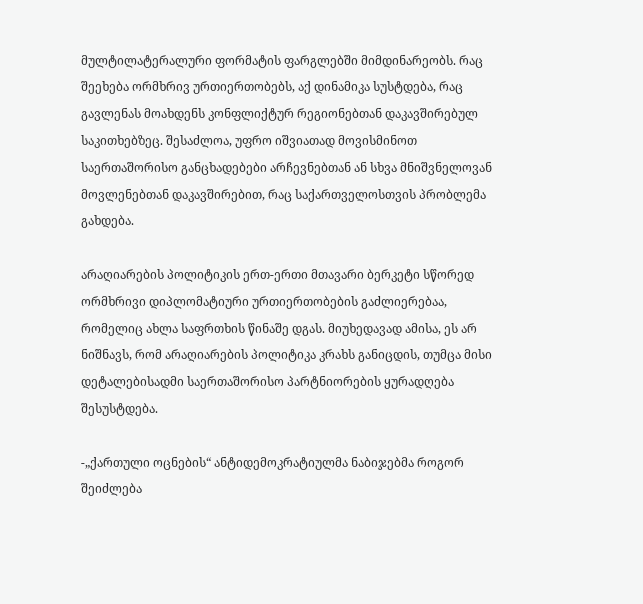მულტილატერალური ფორმატის ფარგლებში მიმდინარეობს. რაც შეეხება ორმხრივ ურთიერთობებს, აქ დინამიკა სუსტდება, რაც გავლენას მოახდენს კონფლიქტურ რეგიონებთან დაკავშირებულ საკითხებზეც. შესაძლოა, უფრო იშვიათად მოვისმინოთ საერთაშორისო განცხადებები არჩევნებთან ან სხვა მნიშვნელოვან მოვლენებთან დაკავშირებით, რაც საქართველოსთვის პრობლემა გახდება.

არაღიარების პოლიტიკის ერთ-ერთი მთავარი ბერკეტი სწორედ ორმხრივი დიპლომატიური ურთიერთობების გაძლიერებაა, რომელიც ახლა საფრთხის წინაშე დგას. მიუხედავად ამისა, ეს არ ნიშნავს, რომ არაღიარების პოლიტიკა კრახს განიცდის, თუმცა მისი დეტალებისადმი საერთაშორისო პარტნიორების ყურადღება შესუსტდება.

-„ქართული ოცნების“ ანტიდემოკრატიულმა ნაბიჯებმა როგორ შეიძლება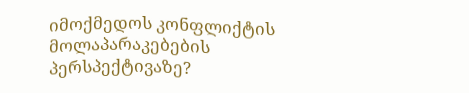იმოქმედოს კონფლიქტის მოლაპარაკებების პერსპექტივაზე?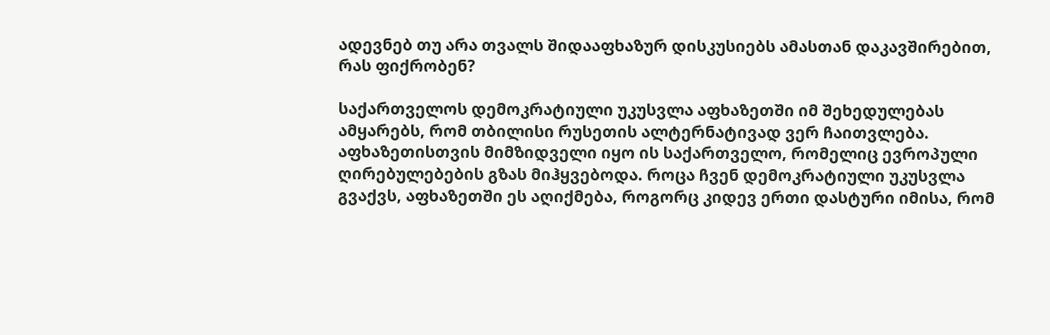ადევნებ თუ არა თვალს შიდააფხაზურ დისკუსიებს ამასთან დაკავშირებით, რას ფიქრობენ?

საქართველოს დემოკრატიული უკუსვლა აფხაზეთში იმ შეხედულებას ამყარებს, რომ თბილისი რუსეთის ალტერნატივად ვერ ჩაითვლება. აფხაზეთისთვის მიმზიდველი იყო ის საქართველო, რომელიც ევროპული ღირებულებების გზას მიჰყვებოდა. როცა ჩვენ დემოკრატიული უკუსვლა გვაქვს, აფხაზეთში ეს აღიქმება, როგორც კიდევ ერთი დასტური იმისა, რომ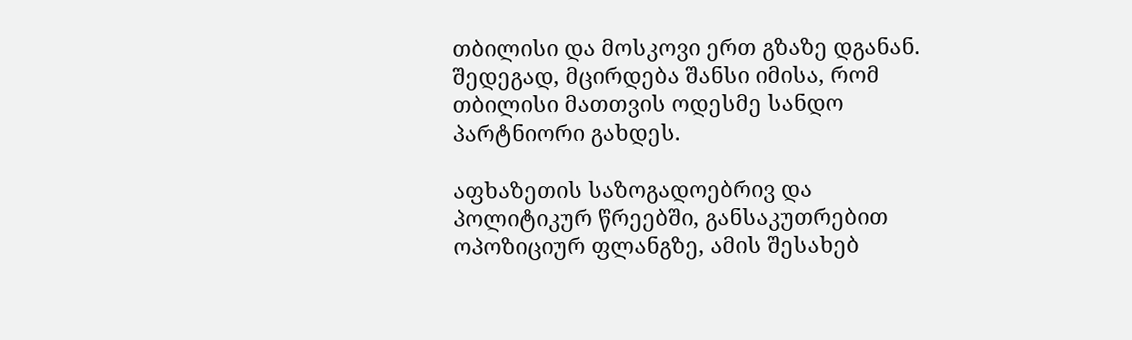თბილისი და მოსკოვი ერთ გზაზე დგანან. შედეგად, მცირდება შანსი იმისა, რომ თბილისი მათთვის ოდესმე სანდო პარტნიორი გახდეს.

აფხაზეთის საზოგადოებრივ და პოლიტიკურ წრეებში, განსაკუთრებით ოპოზიციურ ფლანგზე, ამის შესახებ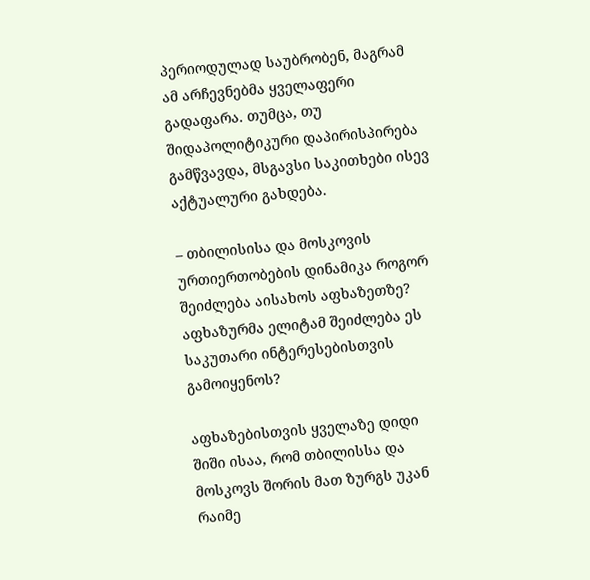პერიოდულად საუბრობენ, მაგრამ ამ არჩევნებმა ყველაფერი გადაფარა. თუმცა, თუ შიდაპოლიტიკური დაპირისპირება გამწვავდა, მსგავსი საკითხები ისევ აქტუალური გახდება.

– თბილისისა და მოსკოვის ურთიერთობების დინამიკა როგორ შეიძლება აისახოს აფხაზეთზე? აფხაზურმა ელიტამ შეიძლება ეს საკუთარი ინტერესებისთვის გამოიყენოს?

აფხაზებისთვის ყველაზე დიდი შიში ისაა, რომ თბილისსა და მოსკოვს შორის მათ ზურგს უკან რაიმე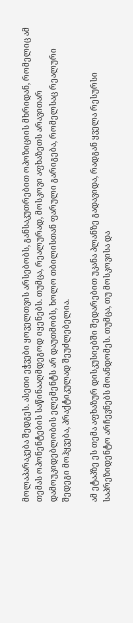მოლაპარაკება შედგეს. ასეთი ეჭვები ყოველთვის არსებობს, განსაკუთრებით ოპოზიციის მხრიდან, რომელიც ამ თემას ოპონენტების საწინააღმდეგოდ იყენებს. თუმცა, რეალურად, მოსკოვი აფხაზეთს არავითარ დამოუკიდებლობის ელემენტს არ დაუთმობს, ხოლო თბილისთან ფარული გარიგება, რომელსაც რეალური შედეგი მოჰყვება, პრაქტიკულად შეუძლებელია.

ამ ეტაპზე ეს თემა აფხაზურ დისკუსიებში შედარებით უკანა პლანზე გადავიდა, რადგან ყველა რესურსი საპრეზიდენტო არჩევნებს მოანდომეს. თუმცა, თუ მოსკოვისა და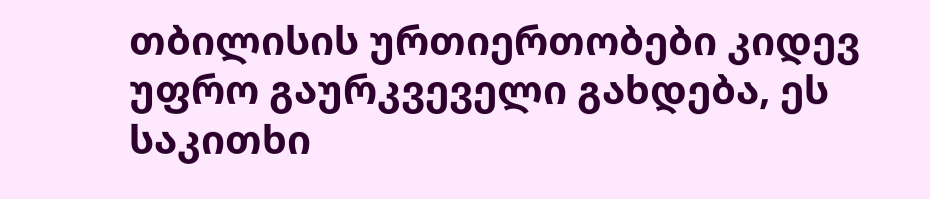თბილისის ურთიერთობები კიდევ უფრო გაურკვეველი გახდება, ეს საკითხი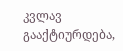კვლავ გააქტიურდება,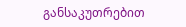განსაკუთრებით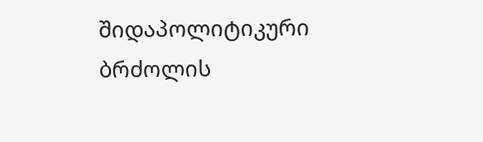შიდაპოლიტიკური ბრძოლის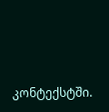კონტექსტში.